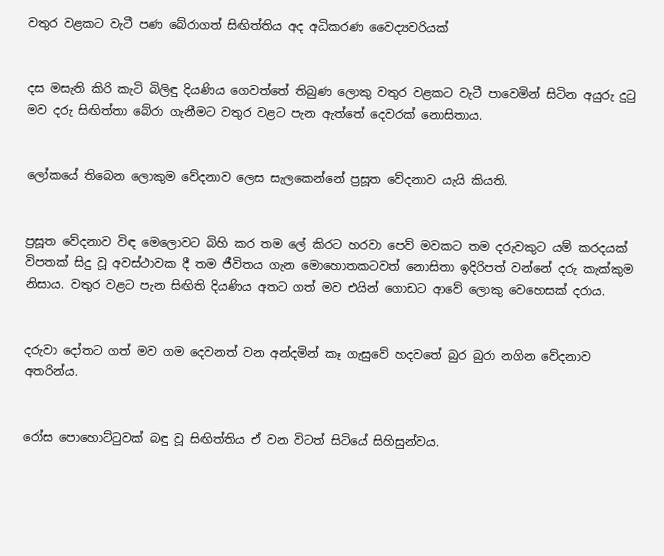වතුර වළකට වැටී පණ බේරාගත් සිඟිත්තිය අද අධිකරණ වෛද්‍යවරියක්


දස මසැති කිරි කැටි බිලිඳු දියණිය ගෙවත්තේ තිබුණ ලොකු වතුර වළකට වැටී පාවෙමින් සිටින අයුරු දුටු මව දරු සිඟිත්තා බේරා ගැනීමට වතුර වළට පැන ඇත්තේ දෙවරක් නොසිතාය.


ලෝකයේ තිබෙන ලොකුම වේදනාව ලෙස සැලකෙන්නේ ප්‍රසූත වේදනාව යැයි කියති.


ප්‍රසූත වේදනාව විඳ මෙලොවට බිහි කර තම ලේ කිරට හරවා පෙව් මවකට තම දරුවකුට යම් කරදයක් විපතක් සිදු වූ අවස්ථාවක දී තම ජීවිතය ගැන මොහොතකටවත් නොසිතා ඉදිරිපත් වන්නේ දරු කැක්කුම නිසාය. වතුර වළට පැන සිඟිති දියණිය අතට ගත් මව එයින් ගොඩට ආවේ ලොකු වෙහෙසක් දරාය.


දරුවා දෝතට ගත් මව ගම දෙවනත් වන අන්දමින් කෑ ගැසුවේ හදවතේ බුර බුරා නගින වේදනාව අතරින්ය.


රෝස පොහොට්ටුවක් බඳු වූ සිඟිත්තිය ඒ වන විටත් සිටියේ සිහිසුන්වය.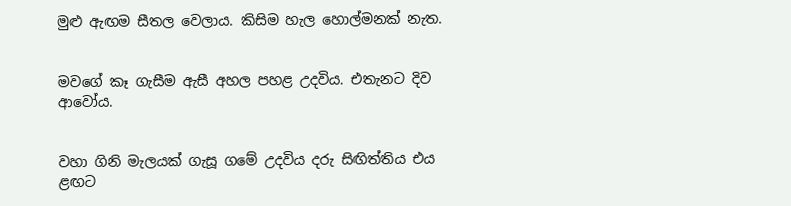මුළු ඇඟම සීතල වෙලාය. කිසිම හැල හොල්මනක් නැත.


මවගේ කෑ ගැසීම ඇසී අහල පහළ උදවිය. එතැනට දිව ආවෝය.


වහා ගිනි මැලයක් ගැසූ ගමේ උදවිය දරු සිඟිත්තිය එය ළඟට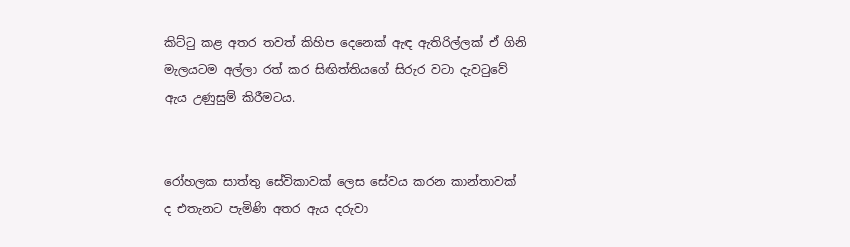කිට්ටු කළ අතර තවත් කිහිප දෙනෙක් ඇඳ ඇතිරිල්ලක් ඒ ගිනි මැලයටම අල්ලා රත් කර සිඟිත්තියගේ සිරුර වටා දැවටුවේ ඇය උණුසුම් කිරීමටය.


රෝහලක සාත්තු සේවිකාවක් ලෙස සේවය කරන කාන්තාවක් ද එතැනට පැමිණි අතර ඇය දරුවා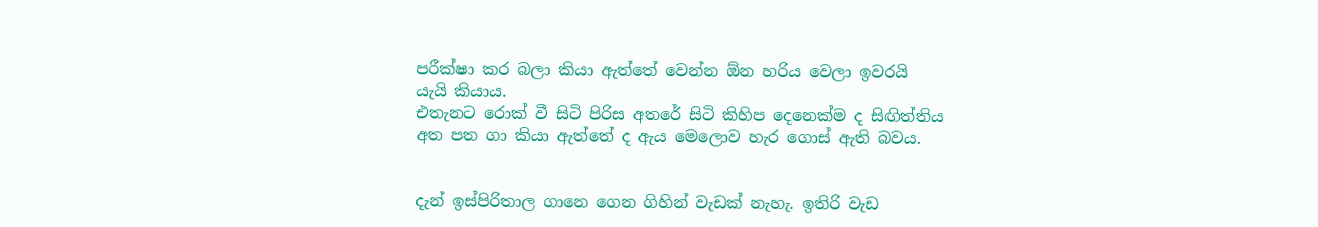පරීක්ෂා කර බලා කියා ඇත්තේ වෙන්න ඕන හරිය වෙලා ඉවරයි යැයි කියාය.
එතැනට රොක් වී සිටි පිරිස අතරේ සිටි කිහිප දෙනෙක්ම ද සිඟිත්තිය අත පත ගා කියා ඇත්තේ ද ඇය මෙලොව හැර ගොස් ඇති බවය.


දැන් ඉස්පිරිතාල ගානෙ ගෙන ගිහින් වැඩක් නැහැ. ඉතිරි වැඩ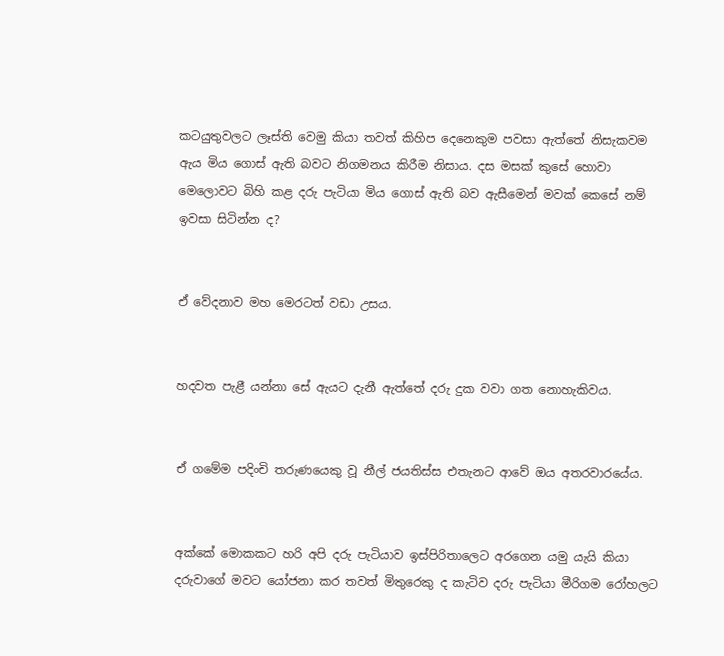කටයුතුවලට ලෑස්ති වෙමු කියා තවත් කිහිප දෙනෙකුම පවසා ඇත්තේ නිසැකවම ඇය මිය ගොස් ඇති බවට නිගමනය කිරීම නිසාය. දස මසක් කුසේ හොවා මෙලොවට බිහි කළ දරු පැටියා මිය ගොස් ඇති බව ඇසීමෙන් මවක් කෙසේ නම් ඉවසා සිටින්න ද?


ඒ වේදනාව මහ මෙරටත් වඩා උසය.


හදවත පැළී යන්නා සේ ඇයට දැනී ඇත්තේ දරු දුක වවා ගත නොහැකිවය.


ඒ ගමේම පදිංචි තරුණයෙකු වූ නීල් ජයතිස්ස එතැනට ආවේ ඔය අතරවාරයේය.


අක්කේ මොකකට හරි අපි දරු පැටියාව ඉස්පිරිතාලෙට අරගෙන යමු යැයි කියා දරුවාගේ මවට යෝජනා කර තවත් මිතුරෙකු ද කැටිව දරු පැටියා මීරිගම රෝහලට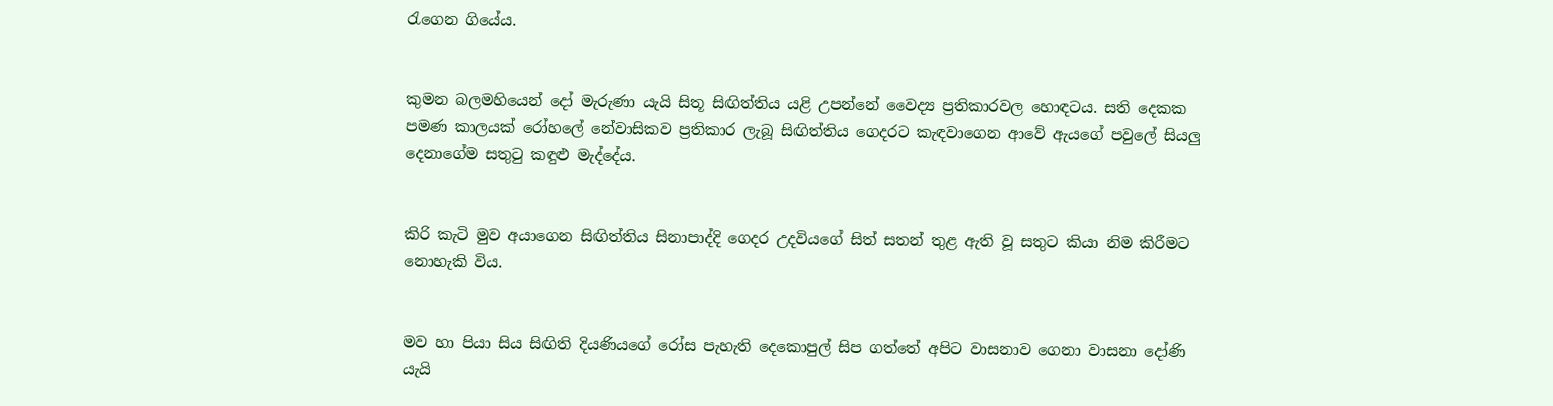රැගෙන ගියේය.


කුමන බලමහියෙන් දෝ මැරුණා යැයි සිතූ සිඟිත්තිය යළි උපන්නේ වෛද්‍ය ප්‍රතිකාරවල හොඳටය. සති දෙකක පමණ කාලයක් රෝහලේ නේවාසිකව ප්‍රතිකාර ලැබූ සිඟිත්තිය ගෙදරට කැඳවාගෙන ආවේ ඇයගේ පවුලේ සියලු දෙනාගේම සතුටු කඳුළු මැද්දේය.


කිරි කැටි මුව අයාගෙන සිඟිත්තිය සිනාපාද්දි ගෙදර උදවියගේ සිත් සතන් තුළ ඇති වූ සතුට කියා නිම කිරීමට නොහැකි විය.


මව හා පියා සිය සිඟිති දියණියගේ රෝස පැහැති දෙකොපුල් සිප ගත්තේ අපිට වාසනාව ගෙනා වාසනා දෝණි යැයි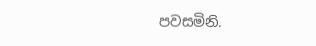පවසමිනි.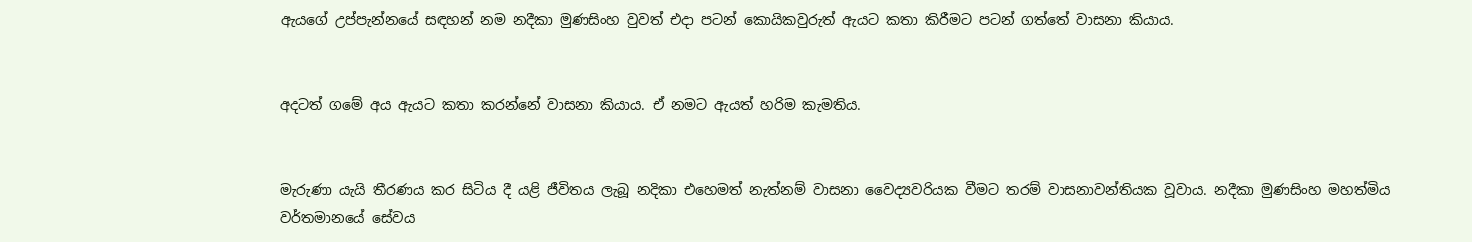ඇයගේ උප්පැන්නයේ සඳහන් නම නදීකා මුණසිංහ වුවත් එදා පටන් කොයිකවුරුත් ඇයට කතා කිරීමට පටන් ගත්තේ වාසනා කියාය.


අදටත් ගමේ අය ඇයට කතා කරන්නේ වාසනා කියාය. ඒ නමට ඇයත් හරිම කැමතිය.


මැරුණා යැයි තීරණය කර සිටිය දී යළි ජීවිතය ලැබූ නදිකා එහෙමත් නැත්නම් වාසනා වෛද්‍යවරියක වීමට තරම් වාසනාවන්තියක වූවාය. නදීකා මුණසිංහ මහත්මිය වර්තමානයේ සේවය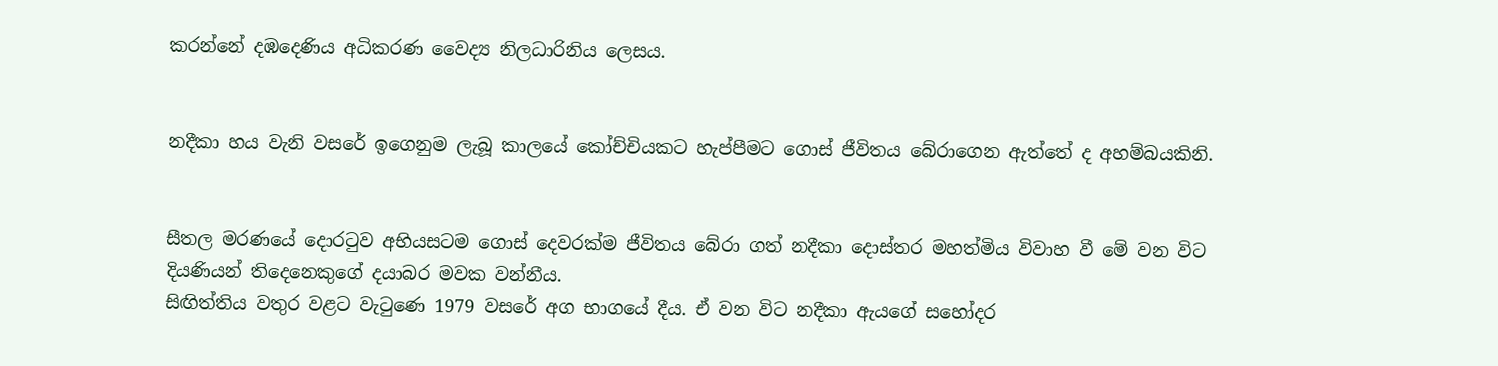කරන්නේ දඹදෙණිය අධිකරණ වෛද්‍ය නිලධාරිනිය ලෙසය.


නදීකා හය වැනි වසරේ ඉගෙනුම ලැබූ කාලයේ කෝච්චියකට හැප්පීමට ගොස් ජීවිතය බේරාගෙන ඇත්තේ ද අහම්බයකිනි.


සීතල මරණයේ දොරටුව අභියසටම ගොස් දෙවරක්ම ජීවිතය බේරා ගත් නදීකා දොස්තර මහත්මිය විවාහ වී මේ වන විට දියණියන් තිදෙනෙකුගේ දයාබර මවක වන්නීය.
සිඟිත්තිය වතුර වළට වැටුණෙ 1979 වසරේ අග භාගයේ දීය. ඒ වන විට නදීකා ඇයගේ සහෝදර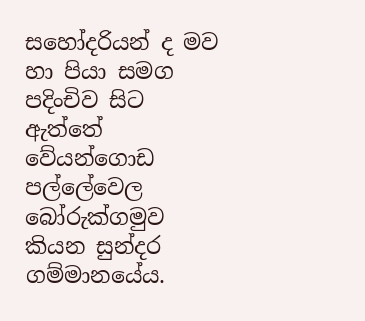සහෝදරියන් ද මව හා පියා සමග පදිංචිව සිට ඇත්තේ වේයන්ගොඩ පල්ලේවෙල බෝරුක්ගමුව කියන සුන්දර ගම්මානයේය.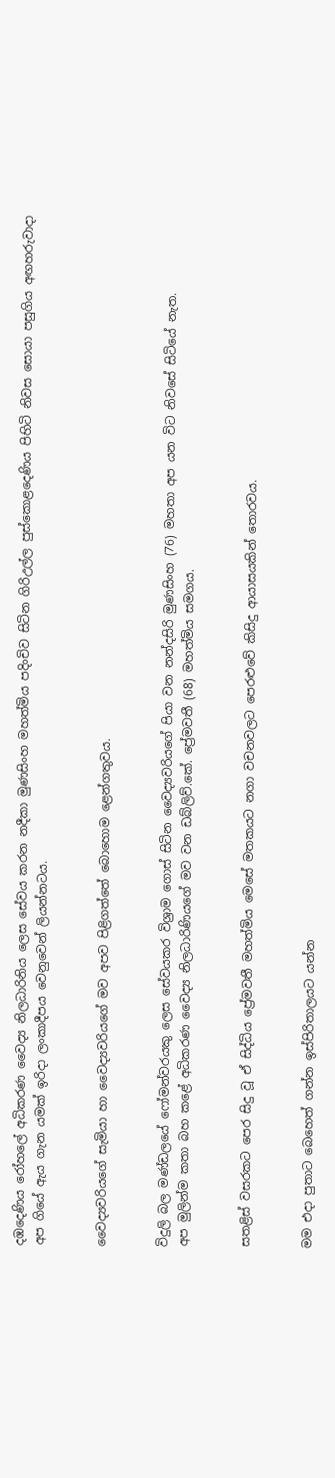දඹදෙණිය රෝහලේ අධිකරණ වෛද්‍ය නිලධාරිනිය ලෙස සේවය කරන නදීකා මුණසිංහ මහත්මිය පදිංචිව සිටින ගිරිඋල්ල පුස්කොළදෙණිය පිහිටි නිවස සොයා පසුගිය අඟහරුවාදා අප ගියේ ඇය ගැන යමක් ඉරිදා ලංකාදීපය වෙනුවෙන් ලියන්නටය.


වෛද්‍යවරියගේ සැමියා හා වෛද්‍යවරියගේ මව අපව පිළිගත්තේ බොහොම ළෙන්ගතුවය.


විදුලි බල මණ්ඩලයේ ෆෝමන්වරයකු ලෙස සේවයකර විශ්‍රාම ගොස් සිටින වෛද්‍යවරියගේ පියා වන නන්දසිරි මුණසිංහ (76) මහතා අප යන විට නිවසේ සිටියේ නැත.
අප මුලින්ම කතා බහ කළේ අධිකරණ වෛද්‍ය නිලධාරිණියගේ මව වන ඩබ්ලිව්.කේ. ප්‍රේමවතී (68) මහත්මිය සමගය.


සතළිස් වසරකට පෙර සිදු වූ ඒ සිද්ධිය ප්‍රේමවතී මහත්මිය මෙසේ මතකයට නගා වචනවලට පෙරළුවේ කිසිදු ආයාසයකින් තොරවය.


මම එදා පුතාට බෙහෙත් ගන්න ඉස්පිරිතාලයට යන්න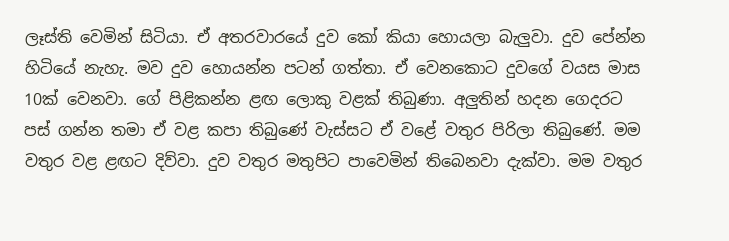ලෑස්ති වෙමින් සිටියා. ඒ අතරවාරයේ දුව කෝ කියා හොයලා බැලුවා. දුව පේන්න හිටියේ නැහැ. මව දුව හොයන්න පටන් ගත්තා. ඒ වෙනකොට දුවගේ වයස මාස 10ක් වෙනවා. ගේ පිළිකන්න ළඟ ලොකු වළක් තිබුණා. අලුතින් හදන ගෙදරට පස් ගන්න තමා ඒ වළ කපා තිබුණේ වැස්සට ඒ වළේ වතුර පිරිලා තිබුණේ. මම වතුර වළ ළඟට දිව්වා. දුව වතුර මතුපිට පාවෙමින් තිබෙනවා දැක්වා. මම වතුර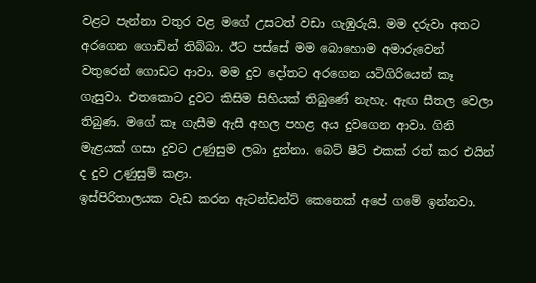වළට පැන්නා වතුර වළ මගේ උසටත් වඩා ගැඹුරුයි. මම දරුවා අතට අරගෙන ගොඩින් තිබ්බා. ඊට පස්සේ මම බොහොම අමාරුවෙන් වතුරෙන් ගොඩට ආවා. මම දුව දෝතට අරගෙන යටිගිරියෙන් කෑ ගැසුවා. එතකොට දුවට කිසිම සිහියක් තිබුණේ නැහැ. ඇඟ සීතල වෙලා තිබුණ. මගේ කෑ ගැසීම ඇසී අහල පහළ අය දුවගෙන ආවා. ගිනි මැළයක් ගසා දුවට උණුසුම ලබා දුන්නා. බෙට් ෂීට් එකක් රත් කර එයින් ද දුව උණුසුම් කළා.
ඉස්පිරිතාලයක වැඩ කරන ඇටන්ඩන්ට් කෙනෙක් අපේ ගමේ ඉන්නවා.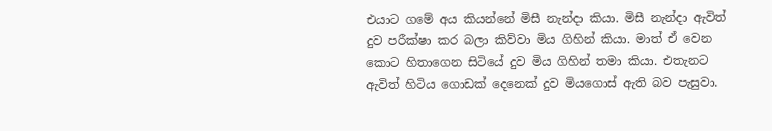එයාට ගමේ අය කියන්නේ මිසී නැන්දා කියා. මිසී නැන්දා ඇවිත් දුව පරීක්ෂා කර බලා කිව්වා මිය ගිහින් කියා. මාත් ඒ වෙන කොට හිතාගෙන සිටියේ දුව මිය ගිහින් තමා කියා. එතැනට ඇවිත් හිටිය ගොඩක් දෙනෙක් දුව මියගොස් ඇති බව පැසුවා.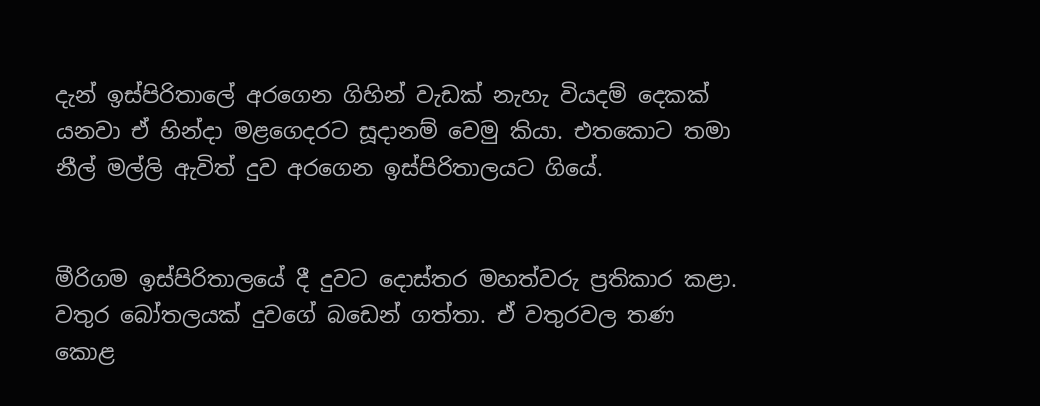දැන් ඉස්පිරිතාලේ අරගෙන ගිහින් වැඩක් නැහැ වියදම් දෙකක් යනවා ඒ හින්දා මළගෙදරට සූදානම් වෙමු කියා. එතකොට තමා නීල් මල්ලි ඇවිත් දුව අරගෙන ඉස්පිරිතාලයට ගියේ.


මීරිගම ඉස්පිරිතාලයේ දී දුවට දොස්තර මහත්වරු ප්‍රතිකාර කළා. වතුර බෝතලයක් දුවගේ බඩෙන් ගත්තා. ඒ වතුරවල තණ කොළ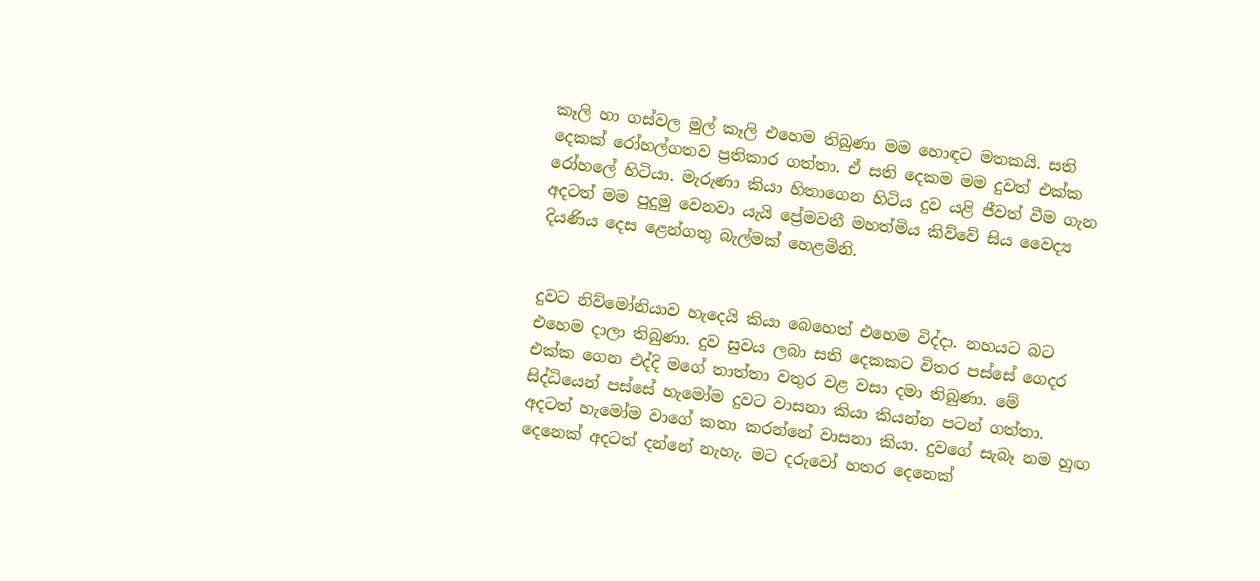කෑලි හා ගස්වල මුල් කෑලි එහෙම තිබුණා මම හොඳට මතකයි. සති දෙකක් රෝහල්ගතව ප්‍රතිකාර ගත්තා. ඒ සති දෙකම මම දුවත් එක්ක රෝහලේ හිටියා. මැරුණා කියා හිතාගෙන හිටිය දුව යළි ජීවත් වීම ගැන අදටත් මම පුදුමු වෙනවා යැයි ප්‍රේමවතී මහත්මිය කිව්වේ සිය වෛද්‍ය දියණිය දෙස ළෙන්ගතු බැල්මක් හෙළමිනි.


දුවට නිව්මෝනියාව හැදෙයි කියා බෙහෙත් එහෙම විද්දා. නහයට බට එහෙම දාලා තිබුණා. දුව සුවය ලබා සති දෙකකට විතර පස්සේ ගෙදර එක්ක ගෙන එද්දි මගේ තාත්තා වතුර වළ වසා දමා තිබුණා. මේ සිද්ධියෙන් පස්සේ හැමෝම දුවට වාසනා කියා කියන්න පටන් ගත්තා. අදටත් හැමෝම වාගේ කතා කරන්නේ වාසනා කියා. දුවගේ සැබෑ නම හුඟ දෙනෙක් අදටත් දන්නේ නැහැ. මට දරුවෝ හතර දෙනෙක්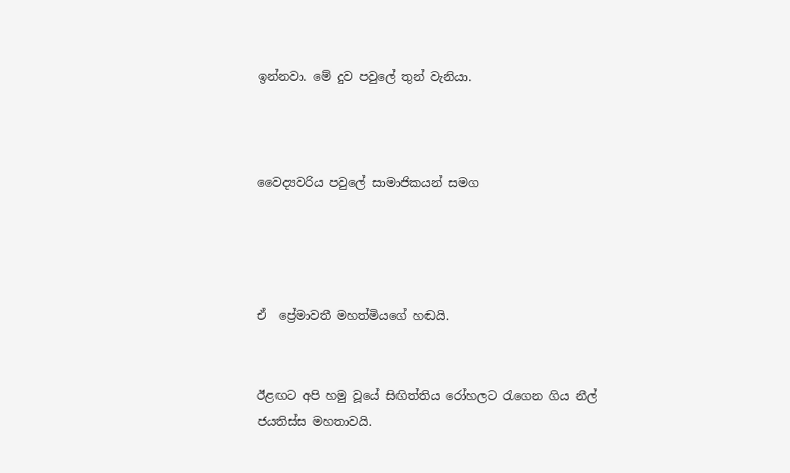ඉන්නවා. මේ දුව පවුලේ තුන් වැනියා.



වෛද්‍යවරිය පවුලේ සාමාජිකයන් සමග




ඒ  ප්‍රේමාවතී මහත්මියගේ හඬයි.


ඊළඟට අපි හමු වූයේ සිඟිත්තිය රෝහලට රැගෙන ගිය නීල් ජයතිස්ස මහතාවයි.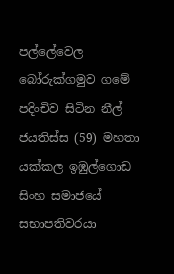පල්ලේවෙල බෝරුක්ගමුව ගමේ පදිංචිව සිටින නීල් ජයතිස්ස (59) මහතා යක්කල ඉඹුල්ගොඩ සිංහ සමාජයේ සභාපතිවරයා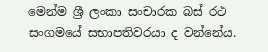මෙන්ම ශ්‍රී ලංකා සංචාරක බස් රථ සංගමයේ සභාපතිවරයා ද වන්නේය.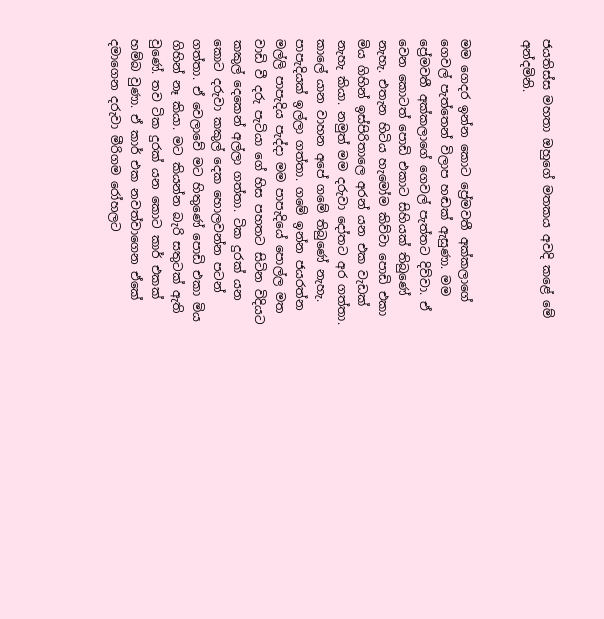ජයතිස්ස මහතා ඔහුගේ මතකය අවදි කළේ මේ අන්දමිනි.


මම ගෙදර ඉන්න කොට ප්‍රේමවතී අක්කලාගේ ගෙවල් පැත්තෙන් විලාප හඬක් ඇසුණා. මම ප්‍රේමවතී අක්කලාගේ ගෙවල් පැත්තට දිව්වා. ඒ වෙන කොටත් පොඩි එකාට සිහියක් තිබුණේ නැහැ. එතැන හිටිය හැමෝම කිව්වා පොඩි එකා මිය ගිහින් ඉස්පිරිතාලෙ අරන් යන එක වැඩක් නැහැ කියා. නමුත් මම දරුවා දෝතට අර ගත්තා. කාලේ යාන වාහන අපේ ගමේ තිබුණේ නැහැ. පාපැදියක් ඉල්ලා ගත්තා. ගමේ ඉන්න ජයරත්න මල්ලි පාපැදිය පැද්දා මම පාපැදියේ පොල්ල මත වාඩි වී දරු පැටියා ගේ හිස පහතට සිටින විදියට කකුල් දෙකෙන් අල්ලා ගත්තා. ටික දුරක් යන කොට දරුවා කකුල් දෙක හොලවන්න පටන් ගත්තා. ඒ වෙලාවේ මට හිතුණේ පොඩි එකා මිය ගිහින් නෑ කියා. මට කියන්න බැරි සතුටක් ඇති වුණේ. තව ටික දුරක් යන කොට කාර් එකක් හම්බ වුණා. ඒ කාර් එක නවත්වාගෙන ඒකේ දමාගෙන දරුවා මීරිගම රෝහලට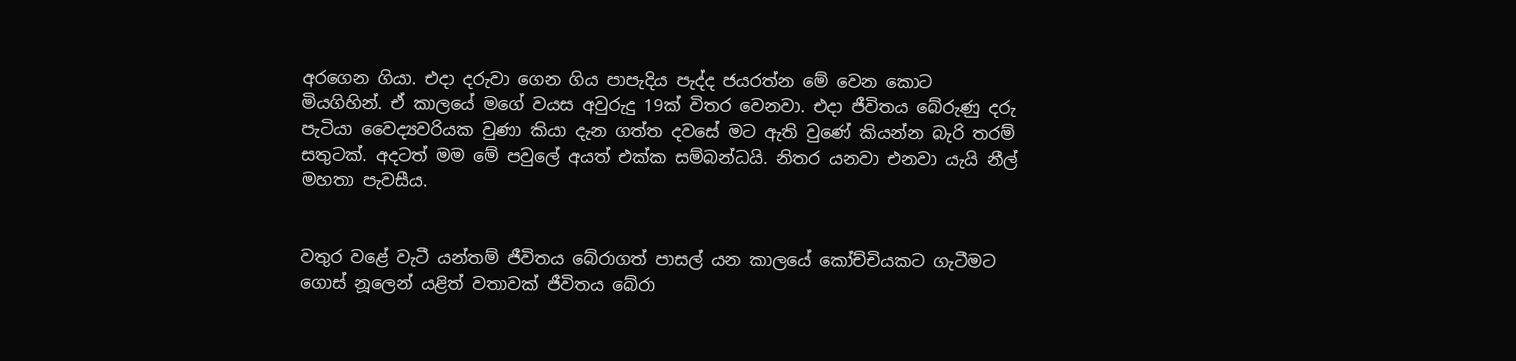අරගෙන ගියා. එදා දරුවා ගෙන ගිය පාපැදිය පැද්ද ජයරත්න මේ වෙන කොට මියගිහින්. ඒ කාලයේ මගේ වයස අවුරුදු 19ක් විතර වෙනවා. එදා ජීවිතය බේරුණු දරු පැටියා වෛද්‍යවරියක වුණා කියා දැන ගත්ත දවසේ මට ඇති වුණේ කියන්න බැරි තරම් සතුටක්. අදටත් මම මේ පවුලේ අයත් එක්ක සම්බන්ධයි. නිතර යනවා එනවා යැයි නීල් මහතා පැවසීය.


වතුර වළේ වැටී යන්තම් ජීවිතය බේරාගත් පාසල් යන කාලයේ කෝච්චියකට ගැටීමට ගොස් නූලෙන් යළිත් වතාවක් ජීවිතය බේරා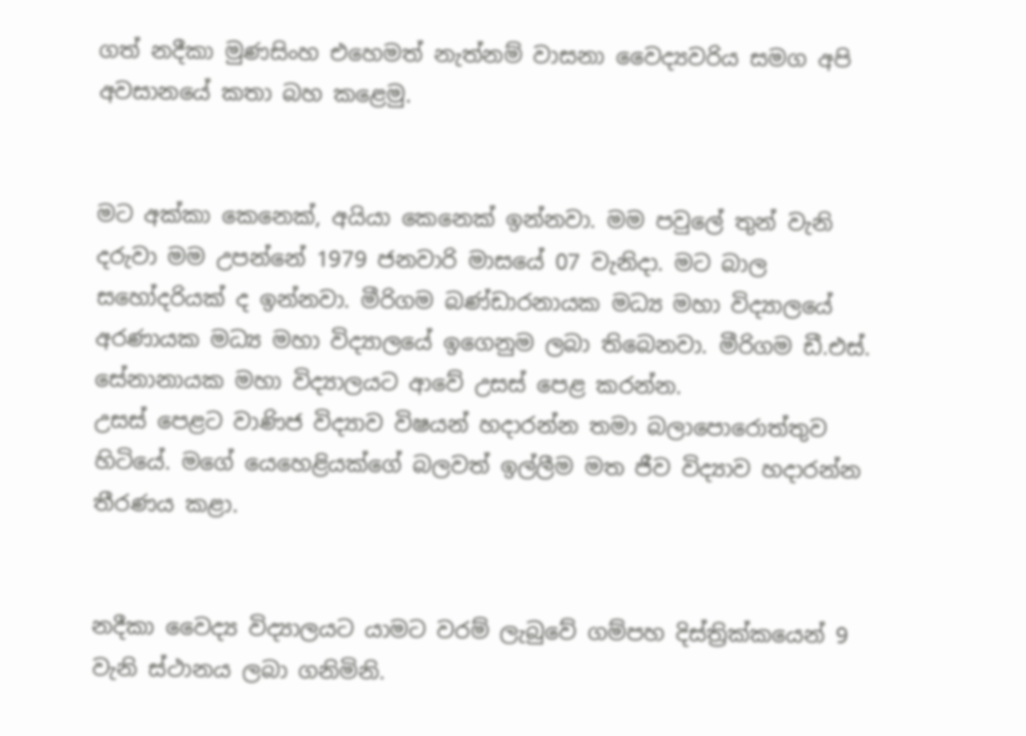ගත් නදීකා මුණසිංහ එහෙමත් නැත්නම් වාසනා වෛද්‍යවරිය සමග අපි අවසානයේ කතා බහ කළෙමු.


මට අක්කා කෙනෙක්, අයියා කෙනෙක් ඉන්නවා. මම පවුලේ තුන් වැනි දරුවා මම උපන්නේ 1979 ජනවාරි මාසයේ 07 වැනිදා. මට බාල සහෝදරියක් ද ඉන්නවා. මීරිගම බණ්ඩාරනායක මධ්‍ය මහා විද්‍යාලයේ අරණායක මධ්‍ය මහා විද්‍යාලයේ ඉගෙනුම ලබා තිබෙනවා. මීරිගම ඩී.එස්. සේනානායක මහා විද්‍යාලයට ආවේ උසස් පෙළ කරන්න.
උසස් පෙළට වාණිජ විද්‍යාව විෂයන් හදාරන්න තමා බලාපොරොත්තුව හිටියේ. මගේ යෙහෙළියක්ගේ බලවත් ඉල්ලීම මත ජීව විද්‍යාව හදාරන්න තීරණය කළා.


නදීකා වෛද්‍ය විද්‍යාලයට යාමට වරම් ලැබුවේ ගම්පහ දිස්ත්‍රික්කයෙන් 9 වැනි ස්ථානය ලබා ගනිමිනි.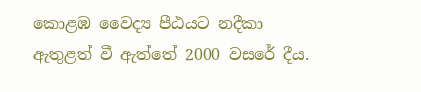කොළඹ වෛද්‍ය පීඨයට නදීකා ඇතුළත් වී ඇත්තේ 2000 වසරේ දීය.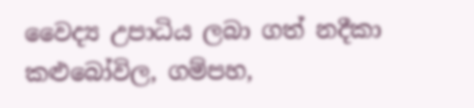වෛද්‍ය උපාධිය ලබා ගත් නදීකා කළුබෝවිල, ගම්පහ,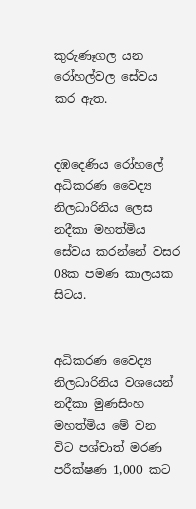කුරුණෑගල යන රෝහල්වල සේවය කර ඇත.


දඹදෙණිය රෝහලේ අධිකරණ වෛද්‍ය නිලධාරිනිය ලෙස නදීකා මහත්මිය සේවය කරන්නේ වසර 08ක පමණ කාලයක සිටය.


අධිකරණ වෛද්‍ය නිලධාරිනිය වශයෙන් නදීකා මුණසිංහ මහත්මිය මේ වන විට පශ්චාත් මරණ පරීක්ෂණ 1,000 කට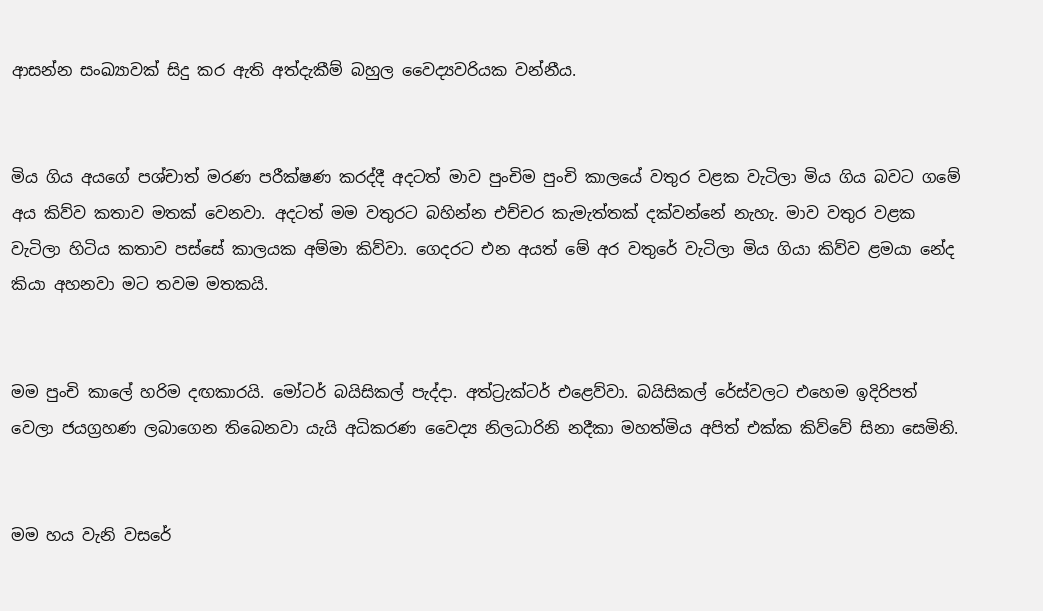ආසන්න සංඛ්‍යාවක් සිදු කර ඇති අත්දැකීම් බහුල වෛද්‍යවරියක වන්නීය.


මිය ගිය අයගේ පශ්චාත් මරණ පරීක්ෂණ කරද්දී අදටත් මාව පුංචිම පුංචි කාලයේ වතුර වළක වැටිලා මිය ගිය බවට ගමේ අය කිව්ව කතාව මතක් වෙනවා. අදටත් මම වතුරට බහින්න එච්චර කැමැත්තක් දක්වන්නේ නැහැ. මාව වතුර වළක වැටිලා හිටිය කතාව පස්සේ කාලයක අම්මා කිව්වා. ගෙදරට එන අයත් මේ අර වතුරේ වැටිලා මිය ගියා කිව්ව ළමයා නේද කියා අහනවා මට තවම මතකයි.


මම පුංචි කාලේ හරිම දඟකාරයි. මෝටර් බයිසිකල් පැද්දා. අත්ට්‍රැක්ටර් එළෙව්වා. බයිසිකල් රේස්වලට එහෙම ඉදිරිපත් වෙලා ජයග්‍රහණ ලබාගෙන තිබෙනවා යැයි අධිකරණ වෛද්‍ය නිලධාරිනි නදීකා මහත්මිය අපිත් එක්ක කිව්වේ සිනා සෙමිනි.


මම හය වැනි වසරේ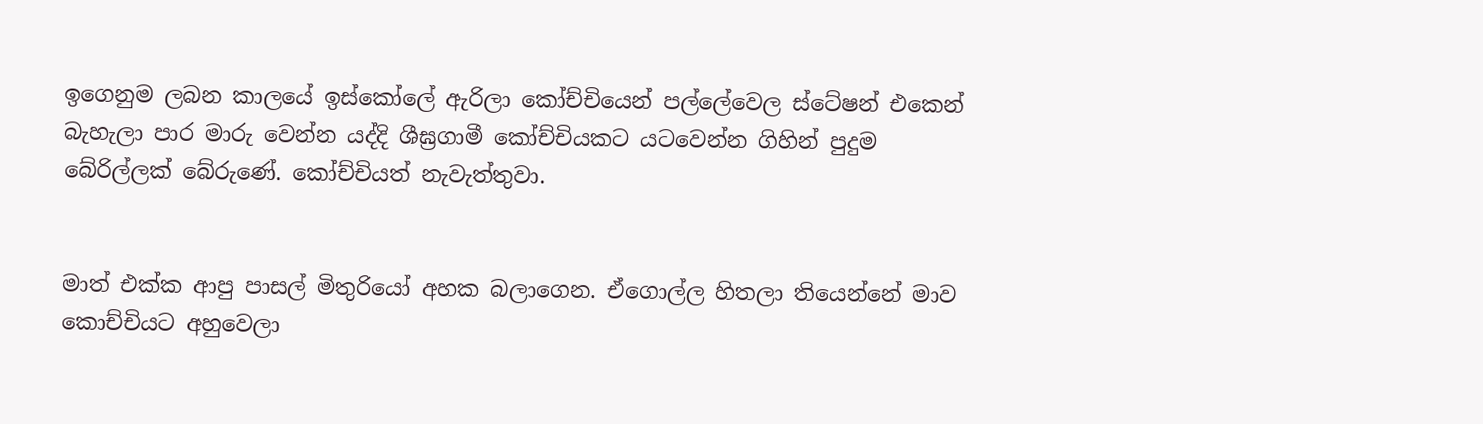ඉගෙනුම ලබන කාලයේ ඉස්කෝලේ ඇරිලා කෝච්චියෙන් පල්ලේවෙල ස්ටේෂන් එකෙන් බැහැලා පාර මාරු වෙන්න යද්දි ශීඝ්‍රගාමී කෝච්චියකට යටවෙන්න ගිහින් පුදුම බේරිල්ලක් බේරුණේ. කෝච්චියත් නැවැත්තුවා.


මාත් එක්ක ආපු පාසල් මිතුරියෝ අහක බලාගෙන. ඒගොල්ල හිතලා තියෙන්නේ මාව කොච්චියට අහුවෙලා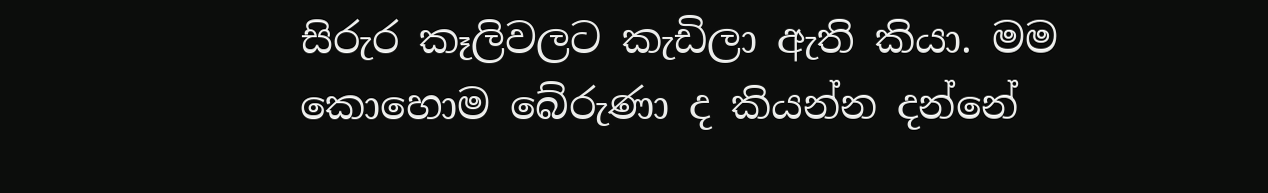සිරුර කෑලිවලට කැඩිලා ඇති කියා. මම කොහොම බේරුණා ද කියන්න දන්නේ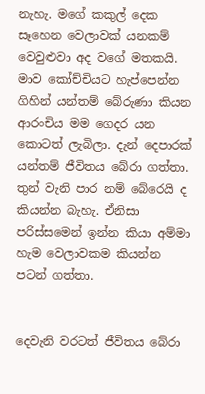නැහැ. මගේ කකුල් දෙක සෑහෙන වෙලාවක් යනකම් වෙවුළුවා අද වගේ මතකයි. මාව කෝච්චියට හැප්පෙන්න ගිහින් යන්තම් බේරුණා කියන ආරංචිය මම ගෙදර යන කොටත් ලැබිලා. දැන් දෙපාරක් යන්තම් ජීවිතය බේරා ගත්තා. තුන් වැනි පාර නම් බේරෙයි ද කියන්න බැහැ. ඒනිසා පරිස්සමෙන් ඉන්න කියා අම්මා හැම වෙලාවකම කියන්න පටන් ගත්තා.


දෙවැනි වරටත් ජීවිතය බේරා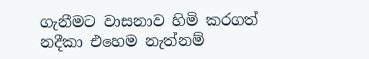ගැනීමට වාසනාව හිමි කරගත් නදීකා එහෙම නැත්නම්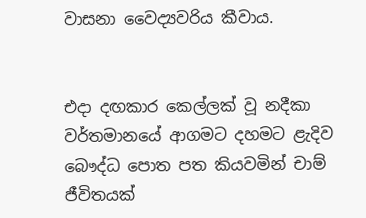වාසනා වෛද්‍යවරිය කීවාය.


එදා දඟකාර කෙල්ලක් වූ නදීකා වර්තමානයේ ආගමට දහමට ළැදිව බෞද්ධ පොත පත කියවමින් චාම් ජීවිතයක්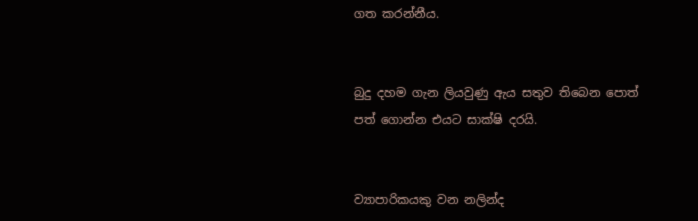ගත කරන්නීය.


බුදු දහම ගැන ලියවුණු ඇය සතුව තිබෙන පොත් පත් ගොන්න එයට සාක්ෂි දරයි.


ව්‍යාපාරිකයකු වන නලින්ද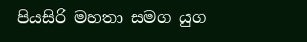පියසිරි මහතා සමග යුග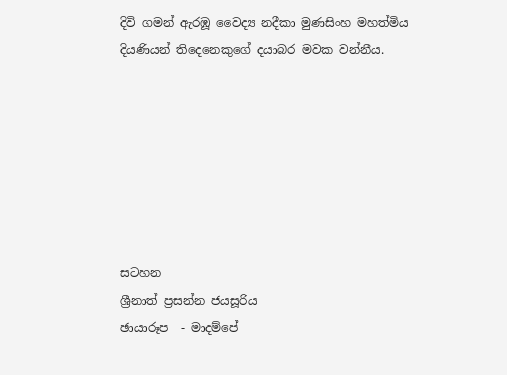දිවි ගමන් ඇරඹූ වෛද්‍ය නදීකා මුණසිංහ මහත්මිය දියණියන් තිදෙනෙකුගේ දයාබර මවක වන්නීය.







සටහන
ශ්‍රීනාත් ප්‍රසන්න ජයසූරිය
ඡායාරූප  - මාදම්පේ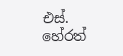එස්. හේරත්